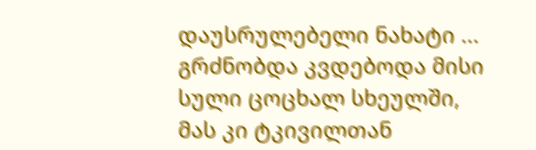დაუსრულებელი ნახატი ...
გრძნობდა კვდებოდა მისი სული ცოცხალ სხეულში, მას კი ტკივილთან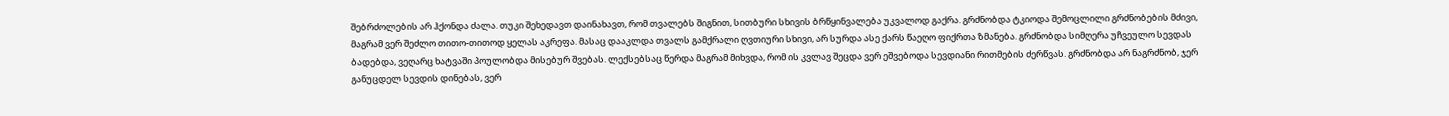შებრძოლების არ ჰქონდა ძალა. თუკი შეხედავთ დაინახავთ, რომ თვალებს შიგნით, სითბური სხივის ბრწყინვალება უკვალოდ გაქრა. გრძნობდა ტკიოდა შემოცლილი გრძნობების მძივი, მაგრამ ვერ შეძლო თითო-თითოდ ყელას აკრეფა. მასაც დააკლდა თვალს გამქრალი ღვთიური სხივი, არ სურდა ასე ქარს წაეღო ფიქრთა ზმანება. გრძნობდა სიმღერა უჩვეულო სევდას ბადებდა, ვეღარც ხატვაში პოულობდა მისებურ შვებას. ლექსებსაც წერდა მაგრამ მიხვდა, რომ ის კვლავ შეცდა ვერ ეშვებოდა სევდიანი რითმების ძერწვას. გრძნობდა არ ნაგრძნობ, ჯერ განუცდელ სევდის დინებას, ვერ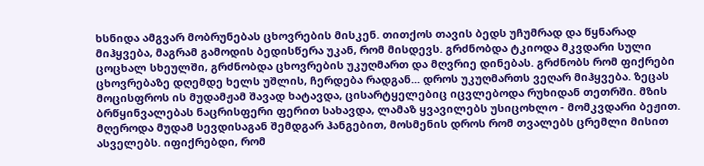ხსნიდა ამგვარ მობრუნებას ცხოვრების მისკენ. თითქოს თავის ბედს უჩუმრად და წყნარად მიჰყვება, მაგრამ გამოდის ბედისწერა უკან, რომ მისდევს. გრძნობდა ტკიოდა მკვდარი სული ცოცხალ სხეულში, გრძნობდა ცხოვრების უკუღმართ და მღვრიე დინებას. გრძნობს რომ ფიქრები ცხოვრებაზე დღემდე ხელს უშლის, ჩერდება რადგან... დროს უკუღმართს ვეღარ მიჰყვება. ზეცას მოცისფროს ის მუდამჟამ შავად ხატავდა, ცისარტყელებიც იცვლებოდა რუხიდან თეთრში. მზის ბრწყინვალებას ნაცრისფერი ფერით სახავდა, ლამაზ ყვავილებს უსიცოხლო - მომკვდარი ბეჟით. მღეროდა მუდამ სევდისაგან შემდგარ ჰანგებით, მოსმენის დროს რომ თვალებს ცრემლი მისით ასველებს. იფიქრებდი, რომ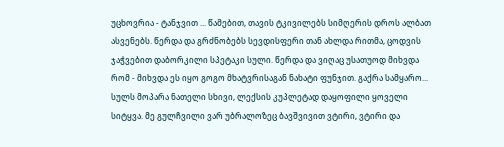უცხოვრია - ტანჯვით ... წამებით, თავის ტკივილებს სიმღერის დროს ალბათ ასვენებს. წერდა და გრძნობებს სევდისფერი თან ახლდა რითმა, ცოდვის ჯაჭვებით დაბორკილი სპეტაკი სული. წერდა და ვიღაც უსათუოდ მიხვდა რომ - მიხვდა ეს იყო გოგო მხატვრისაგან ნახატი ფუნჯით. გაქრა სამყარო... სულს მოპარა ნათელი სხივი, ლექსის კუპლეტად დაყოფილი ყოველი სიტყვა. მე გულჩვილი ვარ უბრალოზეც ბავშვივით ვტირი, ვტირი და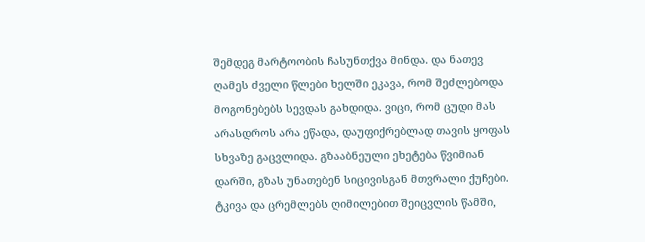შემდეგ მარტოობის ჩასუნთქვა მინდა. და ნათევ ღამეს ძველი წლები ხელში ეკავა, რომ შეძლებოდა მოგონებებს სევდას გახდიდა. ვიცი, რომ ცუდი მას არასდროს არა ეწადა, დაუფიქრებლად თავის ყოფას სხვაზე გაცვლიდა. გზააბნეული ეხეტება წვიმიან დარში, გზას უნათებენ სიცივისგან მთვრალი ქუჩები. ტკივა და ცრემლებს ღიმილებით შეიცვლის წამში,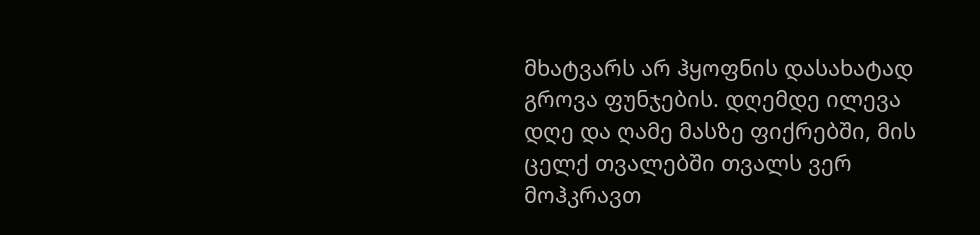მხატვარს არ ჰყოფნის დასახატად გროვა ფუნჯების. დღემდე ილევა დღე და ღამე მასზე ფიქრებში, მის ცელქ თვალებში თვალს ვერ მოჰკრავთ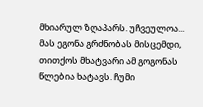მხიარულ ზღაპარს. უჩვეულოა... მას ეგონა გრძნობას მისცემდი, თითქოს მხატვარი ამ გოგონას წლებია ხატავს. ჩუმი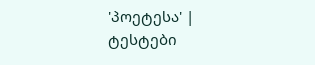'პოეტესა' |
ტესტები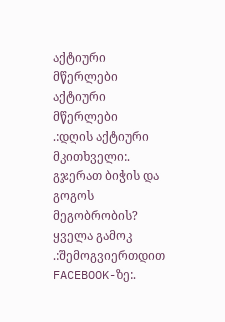აქტიური მწერლები
აქტიური მწერლები
.:დღის აქტიური მკითხველი:.
გჯერათ ბიჭის და გოგოს მეგობრობის?
ყველა გამოკ
.:შემოგვიერთდით FACEBOOK-ზე:.